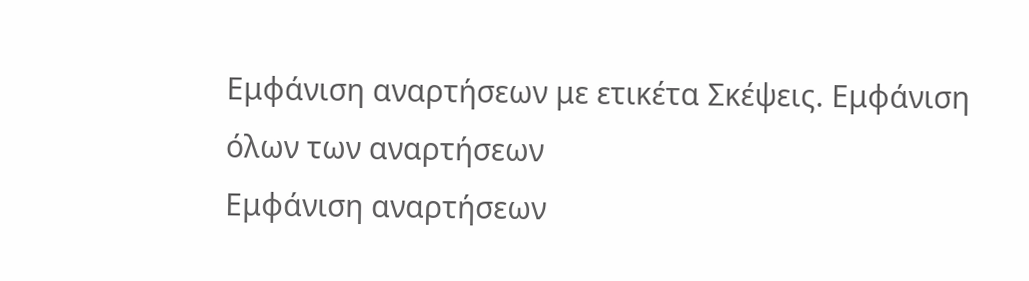Εμφάνιση αναρτήσεων με ετικέτα Σκέψεις. Εμφάνιση όλων των αναρτήσεων
Εμφάνιση αναρτήσεων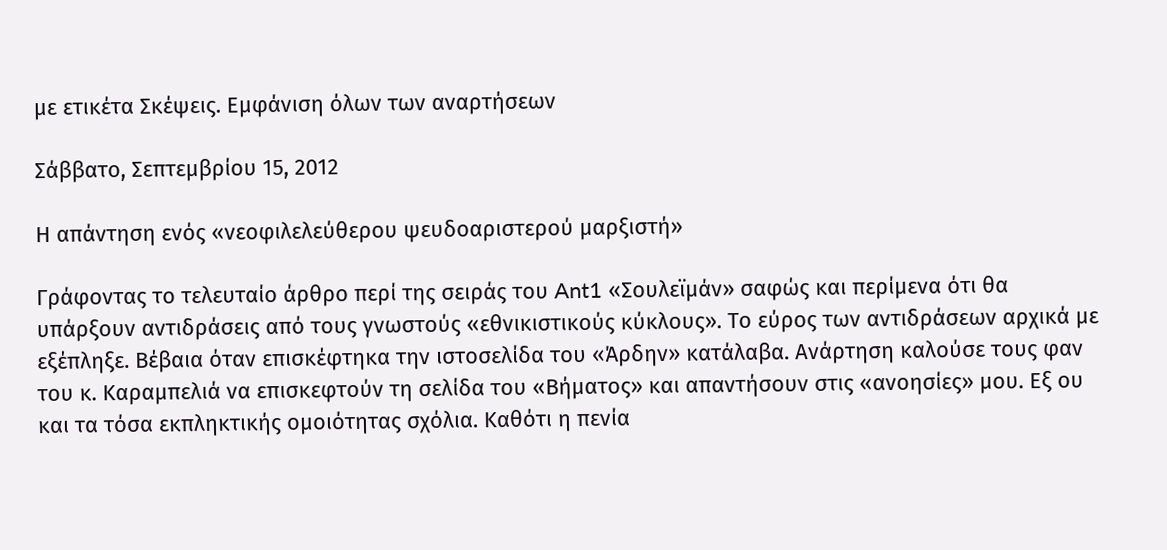με ετικέτα Σκέψεις. Εμφάνιση όλων των αναρτήσεων

Σάββατο, Σεπτεμβρίου 15, 2012

Η απάντηση ενός «νεοφιλελεύθερου ψευδοαριστερού μαρξιστή»

Γράφοντας το τελευταίο άρθρο περί της σειράς του Ant1 «Σουλεϊμάν» σαφώς και περίμενα ότι θα υπάρξουν αντιδράσεις από τους γνωστούς «εθνικιστικούς κύκλους». Το εύρος των αντιδράσεων αρχικά με εξέπληξε. Βέβαια όταν επισκέφτηκα την ιστοσελίδα του «Άρδην» κατάλαβα. Ανάρτηση καλούσε τους φαν του κ. Καραμπελιά να επισκεφτούν τη σελίδα του «Βήματος» και απαντήσουν στις «ανοησίες» μου. Εξ ου και τα τόσα εκπληκτικής ομοιότητας σχόλια. Καθότι η πενία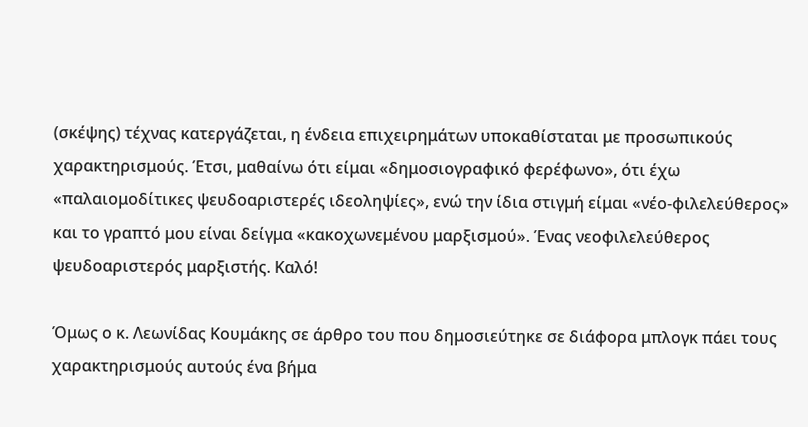(σκέψης) τέχνας κατεργάζεται, η ένδεια επιχειρημάτων υποκαθίσταται με προσωπικούς χαρακτηρισμούς. Έτσι, μαθαίνω ότι είμαι «δημοσιογραφικό φερέφωνο», ότι έχω «παλαιομοδίτικες ψευδοαριστερές ιδεοληψίες», ενώ την ίδια στιγμή είμαι «νέο-φιλελεύθερος» και το γραπτό μου είναι δείγμα «κακοχωνεμένου μαρξισμού». Ένας νεοφιλελεύθερος ψευδοαριστερός μαρξιστής. Καλό!

Όμως ο κ. Λεωνίδας Κουμάκης σε άρθρο του που δημοσιεύτηκε σε διάφορα μπλογκ πάει τους χαρακτηρισμούς αυτούς ένα βήμα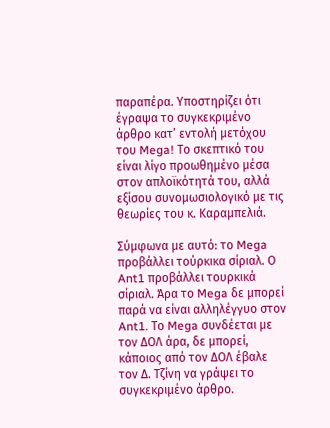παραπέρα. Υποστηρίζει ότι έγραψα το συγκεκριμένο άρθρο κατ’ εντολή μετόχου του Mega! Το σκεπτικό του είναι λίγο προωθημένο μέσα στον απλοϊκότητά του, αλλά εξίσου συνομωσιολογικό με τις θεωρίες του κ. Καραμπελιά.

Σύμφωνα με αυτό: το Mega προβάλλει τούρκικα σίριαλ. Ο Ant1 προβάλλει τουρκικά σίριαλ. Άρα το Mega δε μπορεί παρά να είναι αλληλέγγυο στον Ant1. Το Mega συνδέεται με τον ΔΟΛ άρα, δε μπορεί, κάποιος από τον ΔΟΛ έβαλε τον Δ. Τζίνη να γράψει το συγκεκριμένο άρθρο.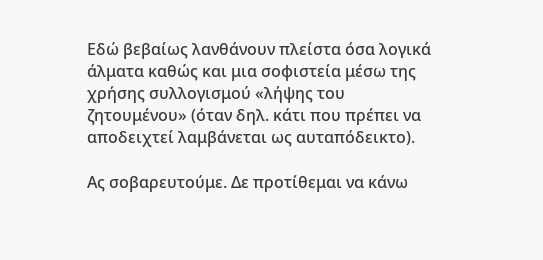Εδώ βεβαίως λανθάνουν πλείστα όσα λογικά άλματα καθώς και μια σοφιστεία μέσω της χρήσης συλλογισμού «λήψης του ζητουμένου» (όταν δηλ. κάτι που πρέπει να αποδειχτεί λαμβάνεται ως αυταπόδεικτο).

Ας σοβαρευτούμε. Δε προτίθεμαι να κάνω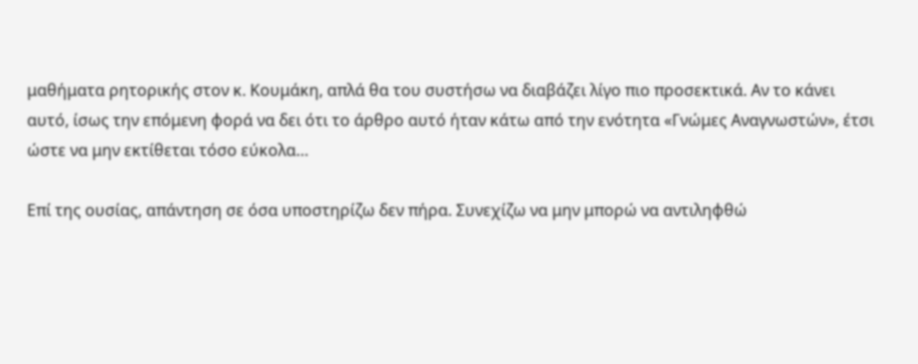μαθήματα ρητορικής στον κ. Κουμάκη, απλά θα του συστήσω να διαβάζει λίγο πιο προσεκτικά. Αν το κάνει αυτό, ίσως την επόμενη φορά να δει ότι το άρθρο αυτό ήταν κάτω από την ενότητα «Γνώμες Αναγνωστών», έτσι ώστε να μην εκτίθεται τόσο εύκολα…

Επί της ουσίας, απάντηση σε όσα υποστηρίζω δεν πήρα. Συνεχίζω να μην μπορώ να αντιληφθώ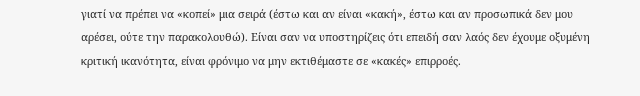γιατί να πρέπει να «κοπεί» μια σειρά (έστω και αν είναι «κακή», έστω και αν προσωπικά δεν μου αρέσει, ούτε την παρακολουθώ). Είναι σαν να υποστηρίζεις ότι επειδή σαν λαός δεν έχουμε οξυμένη κριτική ικανότητα, είναι φρόνιμο να μην εκτιθέμαστε σε «κακές» επιρροές.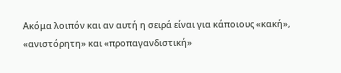Ακόμα λοιπόν και αν αυτή η σειρά είναι για κάποιους «κακή», «ανιστόρητη» και «προπαγανδιστική»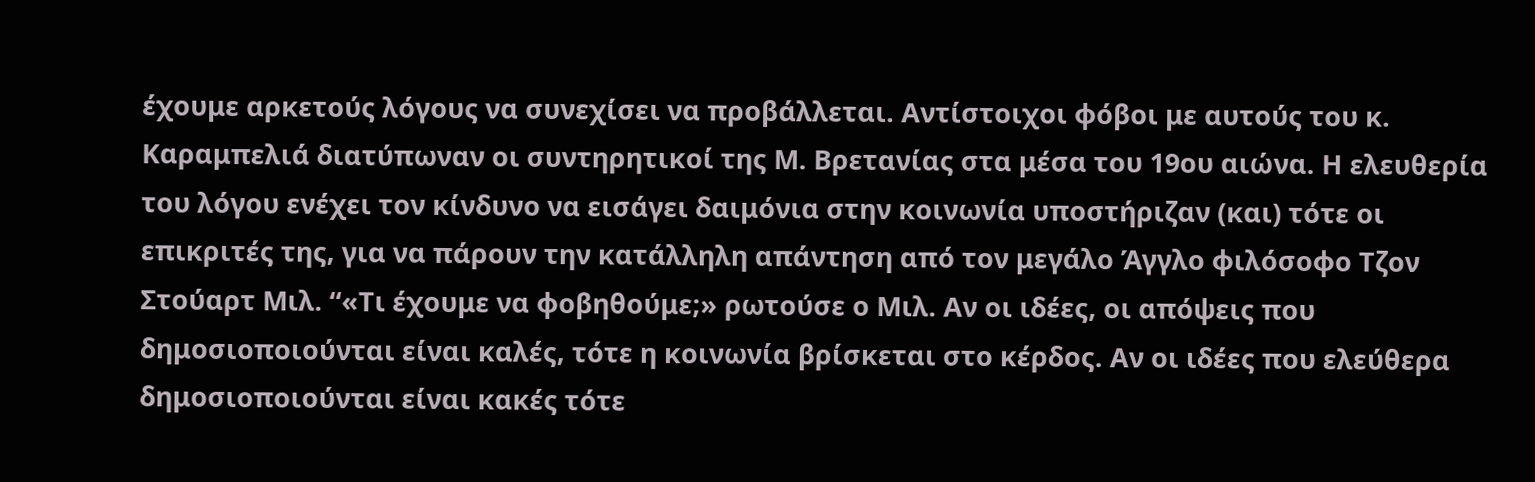έχουμε αρκετούς λόγους να συνεχίσει να προβάλλεται. Αντίστοιχοι φόβοι με αυτούς του κ. Καραμπελιά διατύπωναν οι συντηρητικοί της Μ. Βρετανίας στα μέσα του 19ου αιώνα. Η ελευθερία του λόγου ενέχει τον κίνδυνο να εισάγει δαιμόνια στην κοινωνία υποστήριζαν (και) τότε οι επικριτές της, για να πάρουν την κατάλληλη απάντηση από τον μεγάλο Άγγλο φιλόσοφο Τζον Στούαρτ Μιλ. “«Τι έχουμε να φοβηθούμε;» ρωτούσε ο Μιλ. Αν οι ιδέες, οι απόψεις που δημοσιοποιούνται είναι καλές, τότε η κοινωνία βρίσκεται στο κέρδος. Αν οι ιδέες που ελεύθερα δημοσιοποιούνται είναι κακές τότε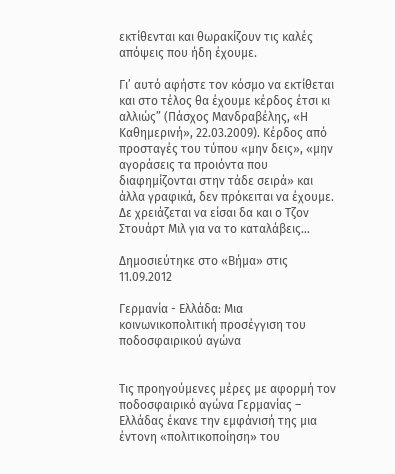εκτίθενται και θωρακίζουν τις καλές απόψεις που ήδη έχουμε.

Γι’ αυτό αφήστε τον κόσμο να εκτίθεται και στο τέλος θα έχουμε κέρδος έτσι κι αλλιώς” (Πάσχος Μανδραβέλης, «Η Καθημερινή», 22.03.2009). Κέρδος από προσταγές του τύπου «μην δεις», «μην αγοράσεις τα προιόντα που διαφημίζονται στην τάδε σειρά» και άλλα γραφικά, δεν πρόκειται να έχουμε. Δε χρειάζεται να είσαι δα και ο Τζον Στουάρτ Μιλ για να το καταλάβεις…

Δημοσιεύτηκε στο «Βήμα» στις 11.09.2012

Γερμανία - Ελλάδα: Μια κοινωνικοπολιτική προσέγγιση του ποδοσφαιρικού αγώνα


Τις προηγούμενες μέρες με αφορμή τον ποδοσφαιρικό αγώνα Γερμανίας – Ελλάδας έκανε την εμφάνισή της μια έντονη «πολιτικοποίηση» του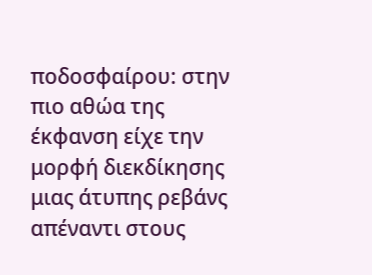ποδοσφαίρου: στην πιο αθώα της έκφανση είχε την μορφή διεκδίκησης μιας άτυπης ρεβάνς απέναντι στους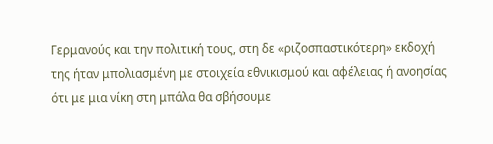Γερμανούς και την πολιτική τους, στη δε «ριζοσπαστικότερη» εκδοχή της ήταν μπολιασμένη με στοιχεία εθνικισμού και αφέλειας ή ανοησίας ότι με μια νίκη στη μπάλα θα σβήσουμε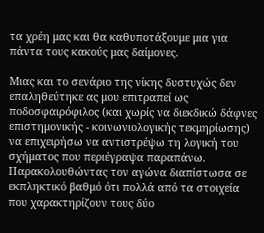τα χρέη μας και θα καθυποτάξουμε μια για πάντα τους κακούς μας δαίμονες.

Μιας και το σενάριο της νίκης δυστυχώς δεν επαληθεύτηκε ας μου επιτραπεί ως ποδοσφαιρόφιλος (και χωρίς να διεκδικώ δάφνες επιστημονικής - κοινωνιολογικής τεκμηρίωσης) να επιχειρήσω να αντιστρέψω τη λογική του σχήματος που περιέγραψα παραπάνω. Παρακολουθώντας τον αγώνα διαπίστωσα σε εκπληκτικό βαθμό ότι πολλά από τα στοιχεία που χαρακτηρίζουν τους δύο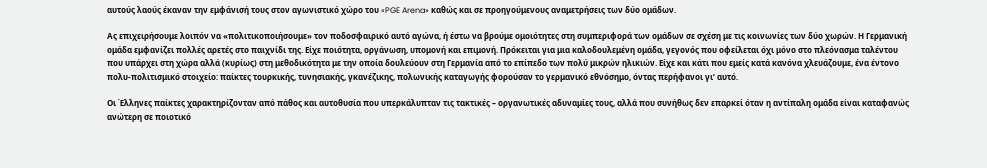αυτούς λαούς έκαναν την εμφάνισή τους στον αγωνιστικό χώρο του «PGE Arena» καθώς και σε προηγούμενους αναμετρήσεις των δύο ομάδων.

Ας επιχειρήσουμε λοιπόν να «πολιτικοποιήσουμε» τον ποδοσφαιρικό αυτό αγώνα, ή έστω να βρούμε ομοιότητες στη συμπεριφορά των ομάδων σε σχέση με τις κοινωνίες των δύο χωρών. Η Γερμανική ομάδα εμφανίζει πολλές αρετές στο παιχνίδι της. Είχε ποιότητα, οργάνωση, υπομονή και επιμονή. Πρόκειται για μια καλοδουλεμένη ομάδα, γεγονός που οφείλεται όχι μόνο στο πλεόνασμα ταλέντου που υπάρχει στη χώρα αλλά (κυρίως) στη μεθοδικότητα με την οποία δουλεύουν στη Γερμανία από το επίπεδο των πολύ μικρών ηλικιών. Είχε και κάτι που εμείς κατά κανόνα χλευάζουμε, ένα έντονο πολυ-πολιτισμικό στοιχείο: παίκτες τουρκικής, τυνησιακής, γκανέζικης, πολωνικής καταγωγής φορούσαν το γερμανικό εθνόσημο, όντας περήφανοι γι’ αυτό.

Οι Έλληνες παίκτες χαρακτηρίζονταν από πάθος και αυτοθυσία που υπερκάλυπταν τις τακτικές – οργανωτικές αδυναμίες τους, αλλά που συνήθως δεν επαρκεί όταν η αντίπαλη ομάδα είναι καταφανώς ανώτερη σε ποιοτικό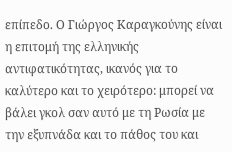επίπεδο. Ο Γιώργος Καραγκούνης είναι η επιτομή της ελληνικής αντιφατικότητας, ικανός για το καλύτερο και το χειρότερο: μπορεί να βάλει γκολ σαν αυτό με τη Ρωσία με την εξυπνάδα και το πάθος του και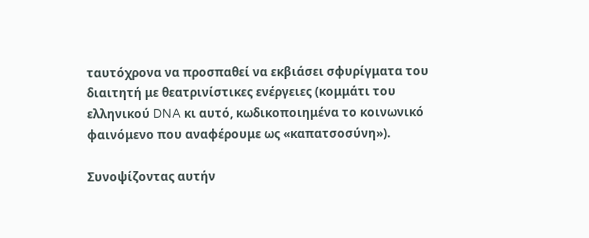ταυτόχρονα να προσπαθεί να εκβιάσει σφυρίγματα του διαιτητή με θεατρινίστικες ενέργειες (κομμάτι του ελληνικού DNA κι αυτό, κωδικοποιημένα το κοινωνικό φαινόμενο που αναφέρουμε ως «καπατσοσύνη»).

Συνοψίζοντας αυτήν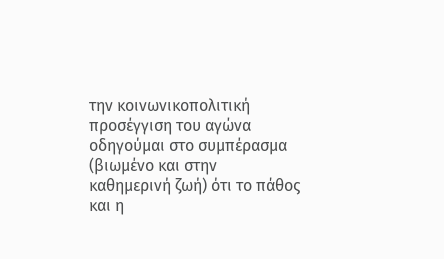την κοινωνικοπολιτική προσέγγιση του αγώνα οδηγούμαι στο συμπέρασμα (βιωμένο και στην καθημερινή ζωή) ότι το πάθος και η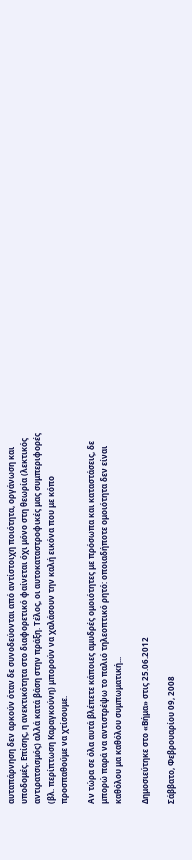αυταπάρνηση δεν αρκούν όταν δε συνοδεύονται από αντίστοιχη ποιότητα, οργάνωση και υποδομές. Επίσης, η ανεκτικότητα στο διαφορετικό φαίνεται όχι μόνο στη θεωρία (λεκτικός αντιρατσισμός) αλλά κατά βάση στην πράξη. Τέλος, οι αυτοκαταστροφικές μας συμπεριφορές (βλ. περίπτωση Καραγκούνη) μπορούν να χαλάσουν την καλή εικόνα που με κόπο προσπαθούμε να χτίσουμε.

Αν τώρα σε όλα αυτά βλέπετε κάποιες αμυδρές ομοιότητες με πρόσωπα και καταστάσεις, δε μπορώ παρά να αντιστρέψω το παλιό τηλεοπτικό ρητό: οποιαδήποτε ομοιότητα δεν είναι καθόλου μα καθόλου συμπωματική...

Δημοσιεύτηκε στο «Βήμα» στις 25.06.2012

Σάββατο, Φεβρουαρίου 09, 2008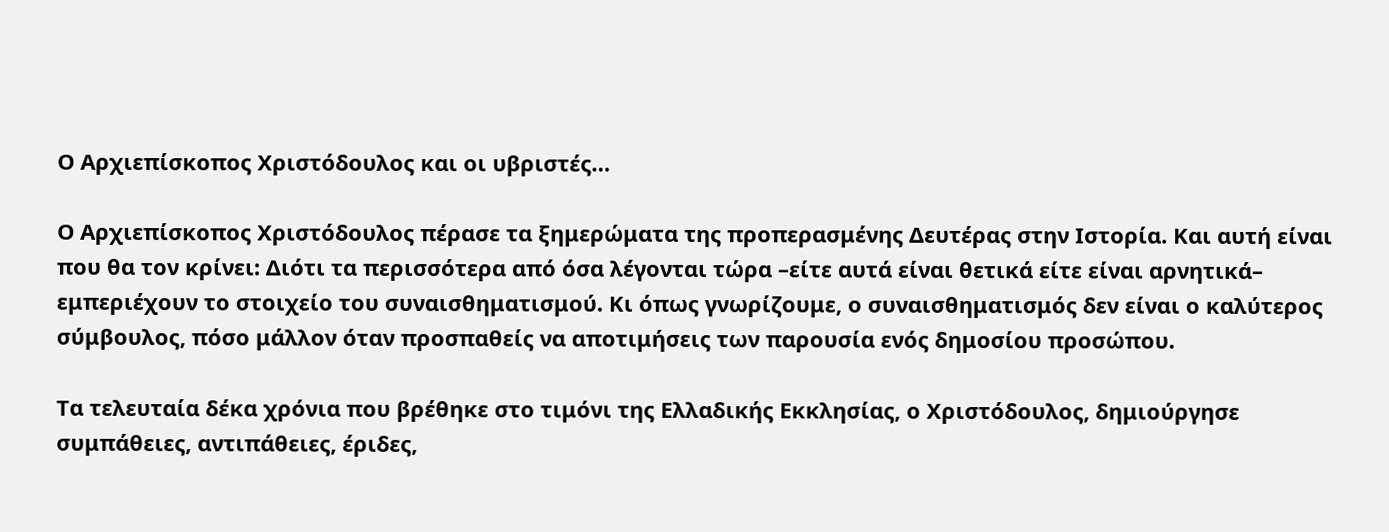Ο Αρχιεπίσκοπος Χριστόδουλος και οι υβριστές…

Ο Αρχιεπίσκοπος Χριστόδουλος πέρασε τα ξημερώματα της προπερασμένης Δευτέρας στην Ιστορία. Και αυτή είναι που θα τον κρίνει: Διότι τα περισσότερα από όσα λέγονται τώρα –είτε αυτά είναι θετικά είτε είναι αρνητικά– εμπεριέχουν το στοιχείο του συναισθηματισμού. Κι όπως γνωρίζουμε, ο συναισθηματισμός δεν είναι ο καλύτερος σύμβουλος, πόσο μάλλον όταν προσπαθείς να αποτιμήσεις των παρουσία ενός δημοσίου προσώπου.

Τα τελευταία δέκα χρόνια που βρέθηκε στο τιμόνι της Ελλαδικής Εκκλησίας, ο Χριστόδουλος, δημιούργησε συμπάθειες, αντιπάθειες, έριδες,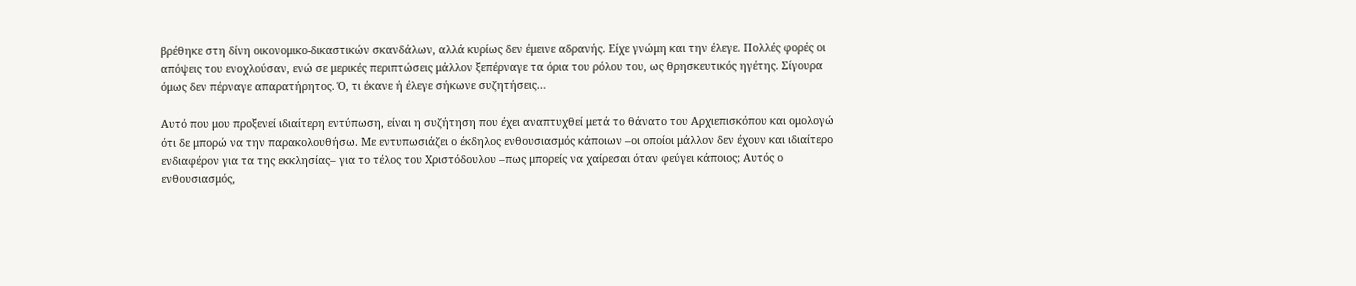βρέθηκε στη δίνη οικονομικο-δικαστικών σκανδάλων, αλλά κυρίως δεν έμεινε αδρανής. Είχε γνώμη και την έλεγε. Πολλές φορές οι απόψεις του ενοχλούσαν, ενώ σε μερικές περιπτώσεις μάλλον ξεπέρναγε τα όρια του ρόλου του, ως θρησκευτικός ηγέτης. Σίγουρα όμως δεν πέρναγε απαρατήρητος. Ό, τι έκανε ή έλεγε σήκωνε συζητήσεις…

Αυτό που μου προξενεί ιδιαίτερη εντύπωση, είναι η συζήτηση που έχει αναπτυχθεί μετά το θάνατο του Αρχιεπισκόπου και ομολογώ ότι δε μπορώ να την παρακολουθήσω. Με εντυπωσιάζει ο έκδηλος ενθουσιασμός κάποιων –οι οποίοι μάλλον δεν έχουν και ιδιαίτερο ενδιαφέρον για τα της εκκλησίας– για το τέλος του Χριστόδουλου –πως μπορείς να χαίρεσαι όταν φεύγει κάποιος; Αυτός ο ενθουσιασμός,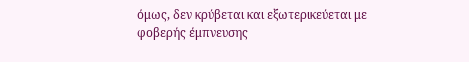όμως, δεν κρύβεται και εξωτερικεύεται με φοβερής έμπνευσης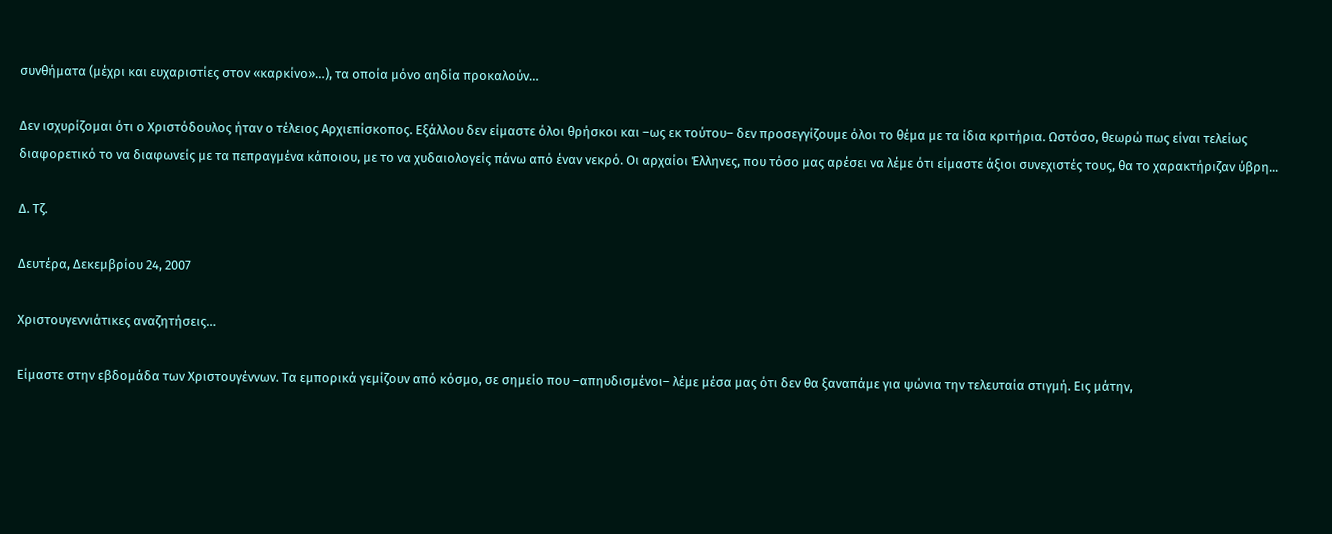συνθήματα (μέχρι και ευχαριστίες στον «καρκίνο»…), τα οποία μόνο αηδία προκαλούν…

Δεν ισχυρίζομαι ότι ο Χριστόδουλος ήταν ο τέλειος Αρχιεπίσκοπος. Εξάλλου δεν είμαστε όλοι θρήσκοι και –ως εκ τούτου– δεν προσεγγίζουμε όλοι το θέμα με τα ίδια κριτήρια. Ωστόσο, θεωρώ πως είναι τελείως διαφορετικό το να διαφωνείς με τα πεπραγμένα κάποιου, με το να χυδαιολογείς πάνω από έναν νεκρό. Οι αρχαίοι Έλληνες, που τόσο μας αρέσει να λέμε ότι είμαστε άξιοι συνεχιστές τους, θα το χαρακτήριζαν ύβρη...

Δ. Τζ.

Δευτέρα, Δεκεμβρίου 24, 2007

Χριστουγεννιάτικες αναζητήσεις…

Είμαστε στην εβδομάδα των Χριστουγέννων. Τα εμπορικά γεμίζουν από κόσμο, σε σημείο που –απηυδισμένοι– λέμε μέσα μας ότι δεν θα ξαναπάμε για ψώνια την τελευταία στιγμή. Εις μάτην,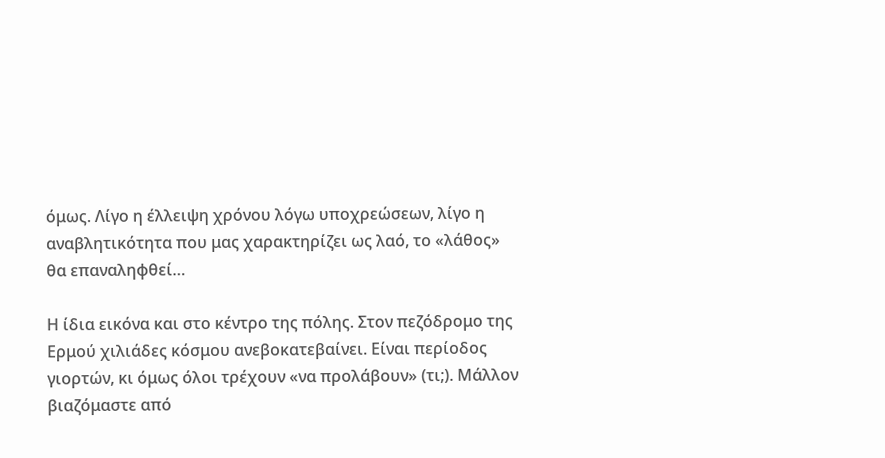όμως. Λίγο η έλλειψη χρόνου λόγω υποχρεώσεων, λίγο η αναβλητικότητα που μας χαρακτηρίζει ως λαό, το «λάθος» θα επαναληφθεί…

Η ίδια εικόνα και στο κέντρο της πόλης. Στον πεζόδρομο της Ερμού χιλιάδες κόσμου ανεβοκατεβαίνει. Είναι περίοδος γιορτών, κι όμως όλοι τρέχουν «να προλάβουν» (τι;). Μάλλον βιαζόμαστε από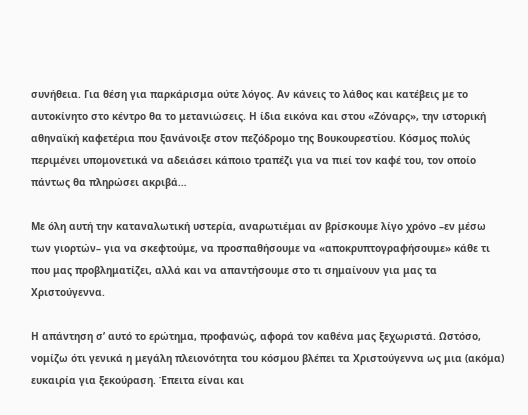συνήθεια. Για θέση για παρκάρισμα ούτε λόγος. Αν κάνεις το λάθος και κατέβεις με το αυτοκίνητο στο κέντρο θα το μετανιώσεις. Η ίδια εικόνα και στου «Ζόναρς», την ιστορική αθηναϊκή καφετέρια που ξανάνοιξε στον πεζόδρομο της Βουκουρεστίου. Κόσμος πολύς περιμένει υπομονετικά να αδειάσει κάποιο τραπέζι για να πιεί τον καφέ του, τον οποίο πάντως θα πληρώσει ακριβά…

Με όλη αυτή την καταναλωτική υστερία, αναρωτιέμαι αν βρίσκουμε λίγο χρόνο –εν μέσω των γιορτών– για να σκεφτούμε, να προσπαθήσουμε να «αποκρυπτογραφήσουμε» κάθε τι που μας προβληματίζει, αλλά και να απαντήσουμε στο τι σημαίνουν για μας τα Χριστούγεννα.

Η απάντηση σ’ αυτό το ερώτημα, προφανώς, αφορά τον καθένα μας ξεχωριστά. Ωστόσο, νομίζω ότι γενικά η μεγάλη πλειονότητα του κόσμου βλέπει τα Χριστούγεννα ως μια (ακόμα) ευκαιρία για ξεκούραση. Έπειτα είναι και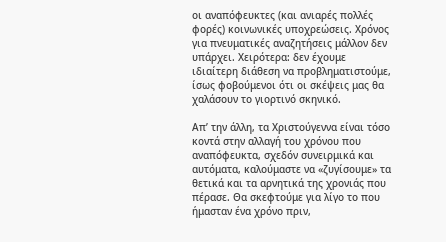οι αναπόφευκτες (και ανιαρές πολλές φορές) κοινωνικές υποχρεώσεις. Χρόνος για πνευματικές αναζητήσεις μάλλον δεν υπάρχει. Χειρότερα: δεν έχουμε ιδιαίτερη διάθεση να προβληματιστούμε, ίσως φοβούμενοι ότι οι σκέψεις μας θα χαλάσουν το γιορτινό σκηνικό.

Απ’ την άλλη, τα Χριστούγεννα είναι τόσο κοντά στην αλλαγή του χρόνου που αναπόφευκτα, σχεδόν συνειρμικά και αυτόματα, καλούμαστε να «ζυγίσουμε» τα θετικά και τα αρνητικά της χρονιάς που πέρασε. Θα σκεφτούμε για λίγο το που ήμασταν ένα χρόνο πριν,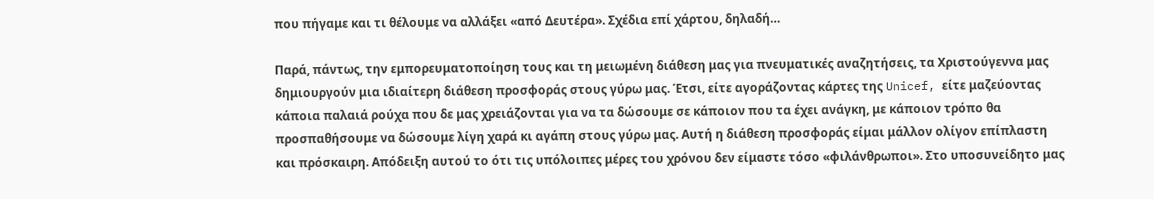που πήγαμε και τι θέλουμε να αλλάξει «από Δευτέρα». Σχέδια επί χάρτου, δηλαδή…

Παρά, πάντως, την εμπορευματοποίηση τους και τη μειωμένη διάθεση μας για πνευματικές αναζητήσεις, τα Χριστούγεννα μας δημιουργούν μια ιδιαίτερη διάθεση προσφοράς στους γύρω μας. Έτσι, είτε αγοράζοντας κάρτες της Unicef, είτε μαζεύοντας κάποια παλαιά ρούχα που δε μας χρειάζονται για να τα δώσουμε σε κάποιον που τα έχει ανάγκη, με κάποιον τρόπο θα προσπαθήσουμε να δώσουμε λίγη χαρά κι αγάπη στους γύρω μας. Αυτή η διάθεση προσφοράς είμαι μάλλον ολίγον επίπλαστη και πρόσκαιρη. Απόδειξη αυτού το ότι τις υπόλοιπες μέρες του χρόνου δεν είμαστε τόσο «φιλάνθρωποι». Στο υποσυνείδητο μας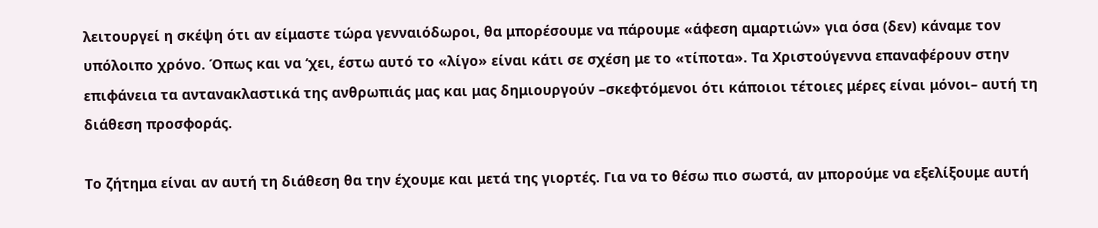λειτουργεί η σκέψη ότι αν είμαστε τώρα γενναιόδωροι, θα μπορέσουμε να πάρουμε «άφεση αμαρτιών» για όσα (δεν) κάναμε τον υπόλοιπο χρόνο. Όπως και να ‘χει, έστω αυτό το «λίγο» είναι κάτι σε σχέση με το «τίποτα». Τα Χριστούγεννα επαναφέρουν στην επιφάνεια τα αντανακλαστικά της ανθρωπιάς μας και μας δημιουργούν –σκεφτόμενοι ότι κάποιοι τέτοιες μέρες είναι μόνοι– αυτή τη διάθεση προσφοράς.

Το ζήτημα είναι αν αυτή τη διάθεση θα την έχουμε και μετά της γιορτές. Για να το θέσω πιο σωστά, αν μπορούμε να εξελίξουμε αυτή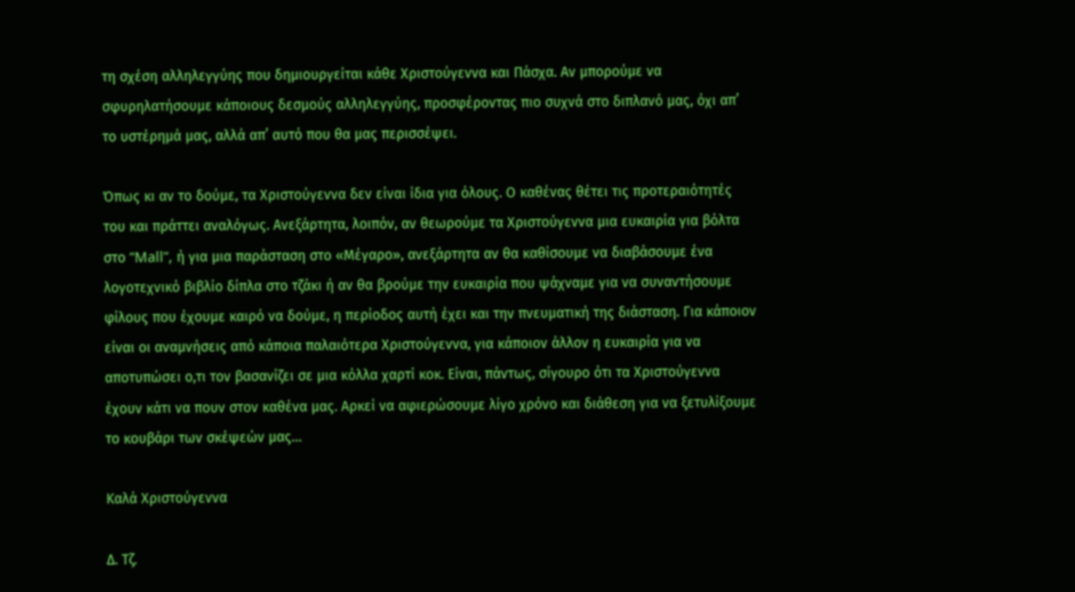τη σχέση αλληλεγγύης που δημιουργείται κάθε Χριστούγεννα και Πάσχα. Αν μπορούμε να σφυρηλατήσουμε κάποιους δεσμούς αλληλεγγύης, προσφέροντας πιο συχνά στο διπλανό μας, όχι απ’ το υστέρημά μας, αλλά απ’ αυτό που θα μας περισσέψει.

Όπως κι αν το δούμε, τα Χριστούγεννα δεν είναι ίδια για όλους. Ο καθένας θέτει τις προτεραιότητές του και πράττει αναλόγως. Ανεξάρτητα, λοιπόν, αν θεωρούμε τα Χριστούγεννα μια ευκαιρία για βόλτα στο “Mall”, ή για μια παράσταση στο «Μέγαρο», ανεξάρτητα αν θα καθίσουμε να διαβάσουμε ένα λογοτεχνικό βιβλίο δίπλα στο τζάκι ή αν θα βρούμε την ευκαιρία που ψάχναμε για να συναντήσουμε φίλους που έχουμε καιρό να δούμε, η περίοδος αυτή έχει και την πνευματική της διάσταση. Για κάποιον είναι οι αναμνήσεις από κάποια παλαιότερα Χριστούγεννα, για κάποιον άλλον η ευκαιρία για να αποτυπώσει ο,τι τον βασανίζει σε μια κόλλα χαρτί κοκ. Είναι, πάντως, σίγουρο ότι τα Χριστούγεννα έχουν κάτι να πουν στον καθένα μας. Αρκεί να αφιερώσουμε λίγο χρόνο και διάθεση για να ξετυλίξουμε το κουβάρι των σκέψεών μας…

Καλά Χριστούγεννα

Δ. Τζ.